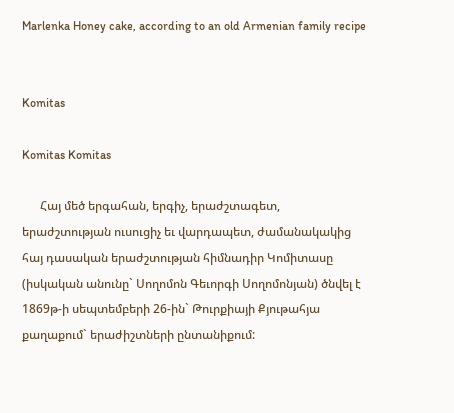Marlenka Honey cake, according to an old Armenian family recipe


Komitas

Komitas Komitas

      Հայ մեծ երգահան, երգիչ, երաժշտագետ, երաժշտության ուսուցիչ եւ վարդապետ, ժամանակակից հայ դասական երաժշտության հիմնադիր Կոմիտասը (իսկական անունը` Սողոմոն Գեւորգի Սողոմոնյան) ծնվել է 1869թ-ի սեպտեմբերի 26-ին` Թուրքիայի Քյութահյա քաղաքում` երաժիշտների ընտանիքում: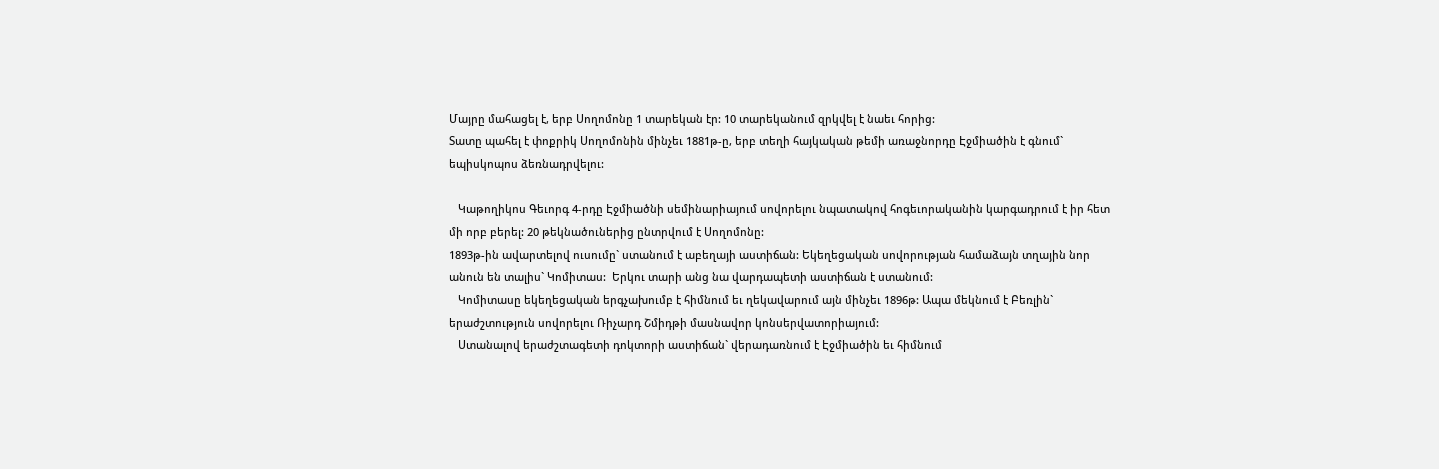Մայրը մահացել է, երբ Սողոմոնը 1 տարեկան էր: 10 տարեկանում զրկվել է նաեւ հորից:
Տատը պահել է փոքրիկ Սողոմոնին մինչեւ 1881թ-ը, երբ տեղի հայկական թեմի առաջնորդը Էջմիածին է գնում` եպիսկոպոս ձեռնադրվելու:

   Կաթողիկոս Գեւորգ 4-րդը Էջմիածնի սեմինարիայում սովորելու նպատակով հոգեւորականին կարգադրում է իր հետ մի որբ բերել: 20 թեկնածուներից ընտրվում է Սողոմոնը:
1893թ-ին ավարտելով ուսումը` ստանում է աբեղայի աստիճան: Եկեղեցական սովորության համաձայն տղային նոր անուն են տալիս` Կոմիտաս:  Երկու տարի անց նա վարդապետի աստիճան է ստանում:
   Կոմիտասը եկեղեցական երգչախումբ է հիմնում եւ ղեկավարում այն մինչեւ 1896թ: Ապա մեկնում է Բեռլին` երաժշտություն սովորելու Ռիչարդ Շմիդթի մասնավոր կոնսերվատորիայում:
   Ստանալով երաժշտագետի դոկտորի աստիճան` վերադառնում է Էջմիածին եւ հիմնում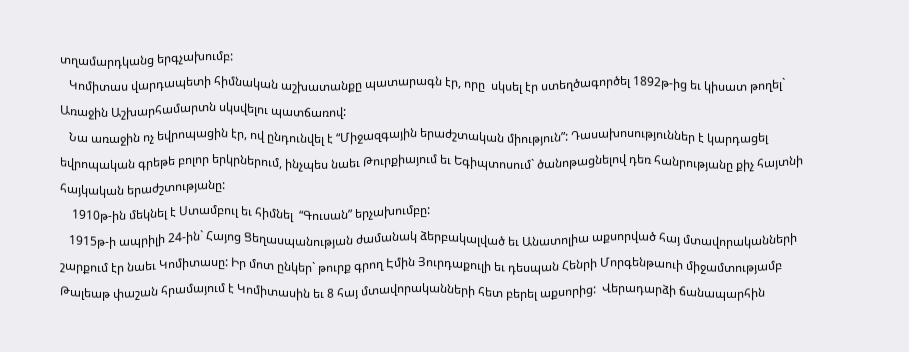տղամարդկանց երգչախումբ:
   Կոմիտաս վարդապետի հիմնական աշխատանքը պատարագն էր, որը  սկսել էր ստեղծագործել 1892թ-ից եւ կիսատ թողել` Առաջին Աշխարհամարտն սկսվելու պատճառով:
   Նա առաջին ոչ եվրոպացին էր, ով ընդունվել է “Միջազգային երաժշտական միություն”: Դասախոսություններ է կարդացել եվրոպական գրեթե բոլոր երկրներում, ինչպես նաեւ Թուրքիայում եւ Եգիպտոսում` ծանոթացնելով դեռ հանրությանը քիչ հայտնի հայկական երաժշտությանը:
    1910թ-ին մեկնել է Ստամբուլ եւ հիմնել  “Գուսան” երչախումբը:
   1915թ-ի ապրիլի 24-ին` Հայոց Ցեղասպանության ժամանակ ձերբակալված եւ Անատոլիա աքսորված հայ մտավորականների շարքում էր նաեւ Կոմիտասը: Իր մոտ ընկեր` թուրք գրող Էմին Յուրդաքուլի եւ դեսպան Հենրի Մորգենթաուի միջամտությամբ Թալեաթ փաշան հրամայում է Կոմիտասին եւ 8 հայ մտավորականների հետ բերել աքսորից:  Վերադարձի ճանապարհին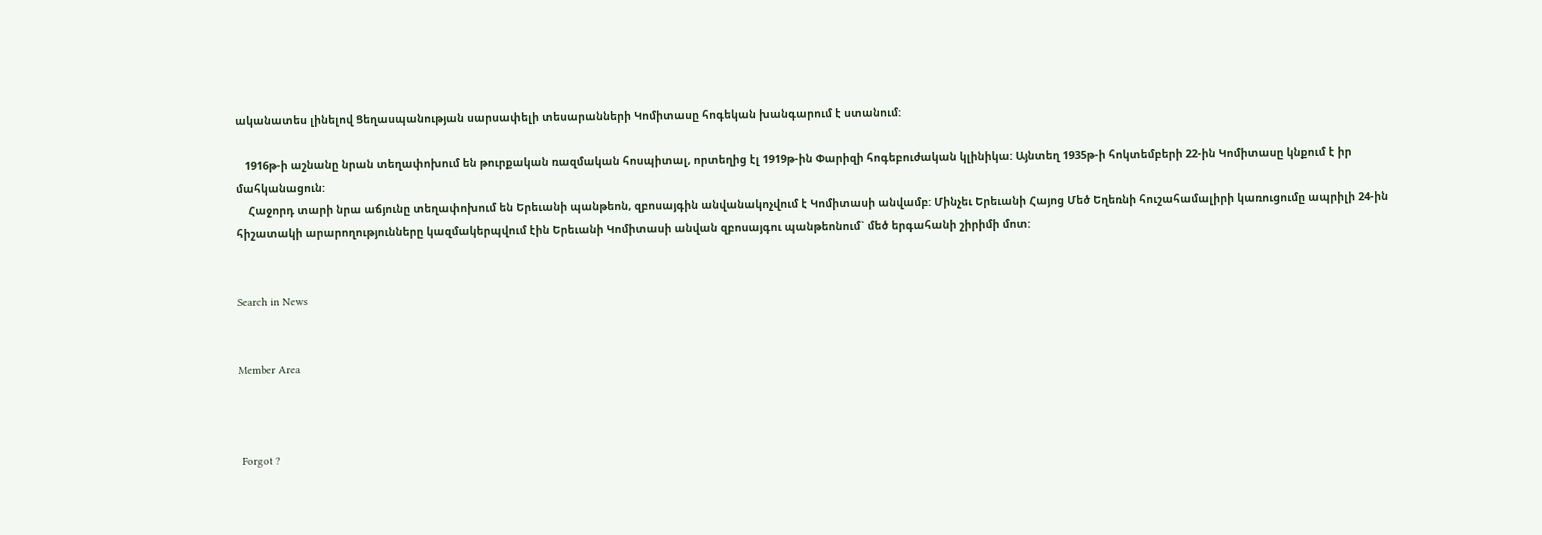ականատես լինելով Ցեղասպանության սարսափելի տեսարանների Կոմիտասը հոգեկան խանգարում է ստանում:

   1916թ-ի աշնանը նրան տեղափոխում են թուրքական ռազմական հոսպիտալ, որտեղից էլ 1919թ-ին Փարիզի հոգեբուժական կլինիկա: Այնտեղ 1935թ-ի հոկտեմբերի 22-ին Կոմիտասը կնքում է իր մահկանացուն:
    Հաջորդ տարի նրա աճյունը տեղափոխում են Երեւանի պանթեոն, զբոսայգին անվանակոչվում է Կոմիտասի անվամբ: Մինչեւ Երեւանի Հայոց Մեծ Եղեռնի հուշահամալիրի կառուցումը ապրիլի 24-ին հիշատակի արարողությունները կազմակերպվում էին Երեւանի Կոմիտասի անվան զբոսայգու պանթեոնում` մեծ երգահանի շիրիմի մոտ:


Search in News


Member Area



 Forgot ?